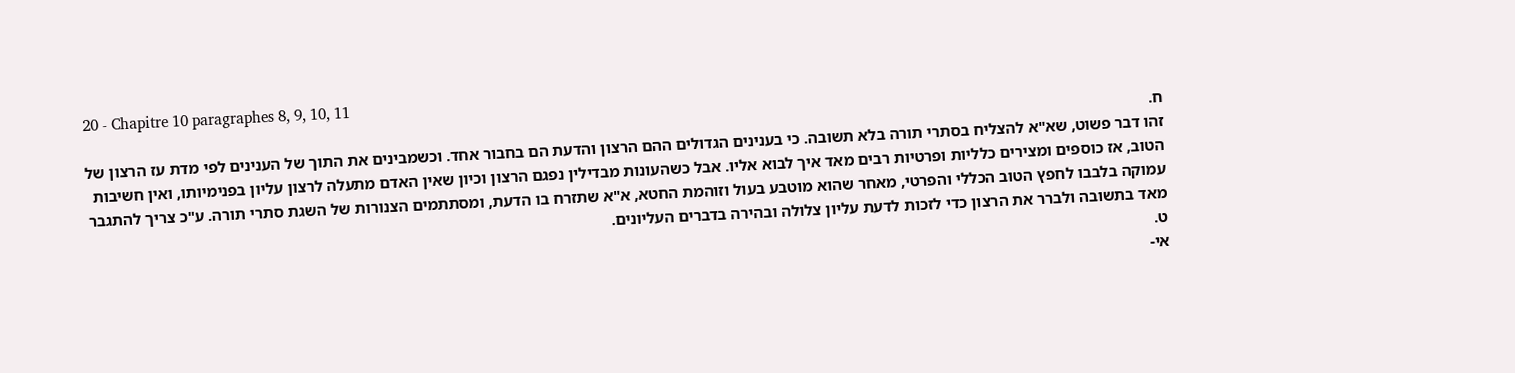20 - Chapitre 10 paragraphes 8, 9, 10, 11
ח.
זהו דבר פשוט, שא"א להצליח בסתרי תורה בלא תשובה. כי בענינים הגדולים ההם הרצון והדעת הם בחבור אחד. וכשמבינים את התוך של הענינים לפי מדת עז הרצון של הטוב, אז כוספים ומצירים כלליות ופרטיות רבים מאד איך לבוא אליו. אבל כשהעונות מבדילין נפגם הרצון וכיון שאין האדם מתעלה לרצון עליון בפנימיותו, ואין חשיבות עמוקה בלבבו לחפץ הטוב הכללי והפרטי, מאחר שהוא מוטבע בעול וזוהמת החטא, א"א שתזרח בו הדעת, ומסתתמים הצנורות של השגת סתרי תורה. ע"כ צריך להתגבר מאד בתשובה ולברר את הרצון כדי לזכות לדעת עליון צלולה ובהירה בדברים העליונים.
ט.
אי-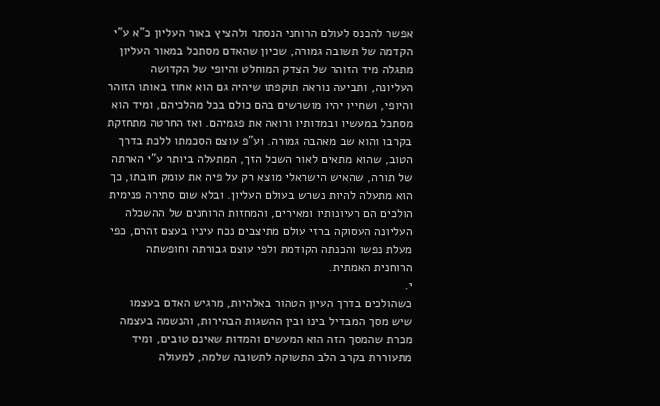אפשר להכנס לעולם הרוחני הנסתר ולהציץ באור העליון כ"א ע"י הקדמה של תשובה גמורה, שכיון שהאדם מסתכל במאור העליון מתגלה מיד הזוהר של הצדק המוחלט והיופי של הקדושה העליונה, ותביעה נוראה תוקפתו שיהיה גם הוא אחוז באותו הזוהר והיופי, ושחייו יהיו מושרשים בהם כולם בכל מהלכיהם, ומיד הוא מסתכל במעשיו ובמדותיו ורואה את פגמיהם. ואז החרטה מתחזקת בקרבו והוא שב מאהבה גמורה. וע"פ עוצם הסכמתו ללכת בדרך הטוב, שהוא מתאים לאור השכל הזך, המתעלה ביותר ע"י הארתה של תורה, שהאיש הישראלי מוצא רק על פיה את עומק חובתו, כך הוא מתעלה להיות נשרש בעולם העליון. ובלא שום סתירה פנימית הולכים הם רעיונותיו ומאירים, והמחזות הרוחנים של ההשכלה העליונה העסוקה ברזי עולם מתיצבים נכח עיניו בעצם זהרם, כפי מעלת נפשו והכנתה הקודמת ולפי עוצם גבורתה וחופשתה הרוחנית האמתית.
י.
כשהולכים בדרך העיון הטהור באלהיות, מרגיש האדם בעצמו שיש מסך המבדיל בינו ובין ההשגות הבהירות, והנשמה בעצמה מכרת שהמסך הזה הוא המעשים והמדות שאינם טובים, ומיד מתעוררת בקרב הלב התשוקה לתשובה שלמה, למעולה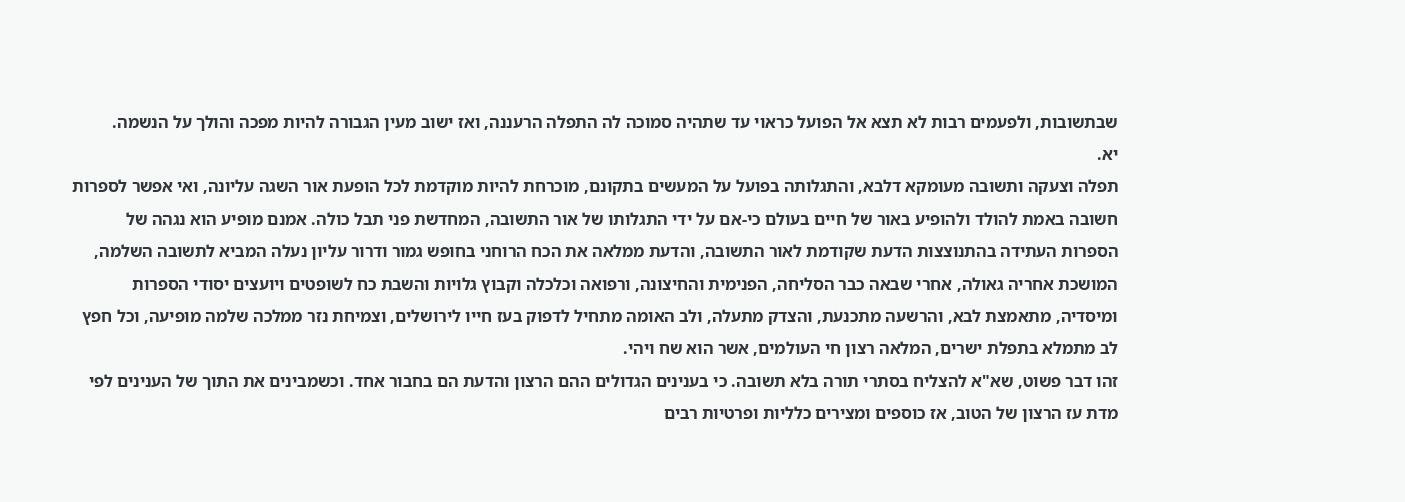שבתשובות, ולפעמים רבות לא תצא אל הפועל כראוי עד שתהיה סמוכה לה התפלה הרעננה, ואז ישוב מעין הגבורה להיות מפכה והולך על הנשמה.
יא.
תפלה וצעקה ותשובה מעומקא דלבא, והתגלותה בפועל על המעשים בתקונם, מוכרחת להיות מוקדמת לכל הופעת אור השגה עליונה, ואי אפשר לספרות חשובה באמת להולד ולהופיע באור של חיים בעולם כי-אם על ידי התגלותו של אור התשובה, המחדשת פני תבל כולה. אמנם מופיע הוא נגהה של הספרות העתידה בהתנוצצות הדעת שקודמת לאור התשובה, והדעת ממלאה את הכח הרוחני בחופש גמור ודרור עליון נעלה המביא לתשובה השלמה, המושכת אחריה גאולה, אחרי שבאה כבר הסליחה, הפנימית והחיצונה, ורפואה וכלכלה וקבוץ גלויות והשבת כח לשופטים ויועצים יסודי הספרות ומיסדיה, מתאמצת לבא, והרשעה מתכנעת, והצדק מתעלה, ולב האומה מתחיל לדפוק בעז חייו לירושלים, וצמיחת נזר ממלכה שלמה מופיעה, וכל חפץ לב מתמלא בתפלת ישרים, המלאה רצון חי העולמים, אשר הוא שח ויהי.
זהו דבר פשוט, שא"א להצליח בסתרי תורה בלא תשובה. כי בענינים הגדולים ההם הרצון והדעת הם בחבור אחד. וכשמבינים את התוך של הענינים לפי מדת עז הרצון של הטוב, אז כוספים ומצירים כלליות ופרטיות רבים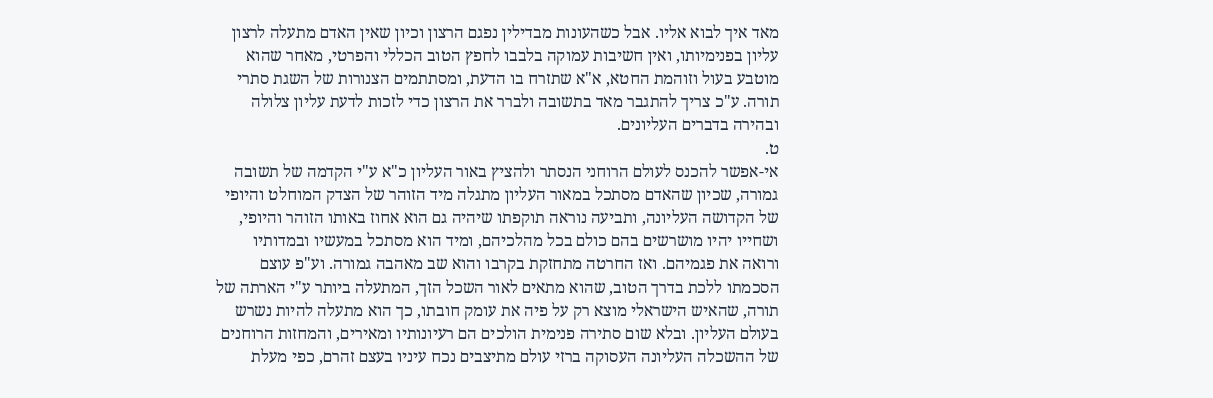מאד איך לבוא אליו. אבל כשהעונות מבדילין נפגם הרצון וכיון שאין האדם מתעלה לרצון עליון בפנימיותו, ואין חשיבות עמוקה בלבבו לחפץ הטוב הכללי והפרטי, מאחר שהוא מוטבע בעול וזוהמת החטא, א"א שתזרח בו הדעת, ומסתתמים הצנורות של השגת סתרי תורה. ע"כ צריך להתגבר מאד בתשובה ולברר את הרצון כדי לזכות לדעת עליון צלולה ובהירה בדברים העליונים.
ט.
אי-אפשר להכנס לעולם הרוחני הנסתר ולהציץ באור העליון כ"א ע"י הקדמה של תשובה גמורה, שכיון שהאדם מסתכל במאור העליון מתגלה מיד הזוהר של הצדק המוחלט והיופי של הקדושה העליונה, ותביעה נוראה תוקפתו שיהיה גם הוא אחוז באותו הזוהר והיופי, ושחייו יהיו מושרשים בהם כולם בכל מהלכיהם, ומיד הוא מסתכל במעשיו ובמדותיו ורואה את פגמיהם. ואז החרטה מתחזקת בקרבו והוא שב מאהבה גמורה. וע"פ עוצם הסכמתו ללכת בדרך הטוב, שהוא מתאים לאור השכל הזך, המתעלה ביותר ע"י הארתה של תורה, שהאיש הישראלי מוצא רק על פיה את עומק חובתו, כך הוא מתעלה להיות נשרש בעולם העליון. ובלא שום סתירה פנימית הולכים הם רעיונותיו ומאירים, והמחזות הרוחנים של ההשכלה העליונה העסוקה ברזי עולם מתיצבים נכח עיניו בעצם זהרם, כפי מעלת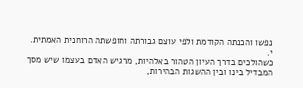נפשו והכנתה הקודמת ולפי עוצם גבורתה וחופשתה הרוחנית האמתית.
י.
כשהולכים בדרך העיון הטהור באלהיות, מרגיש האדם בעצמו שיש מסך המבדיל בינו ובין ההשגות הבהירות,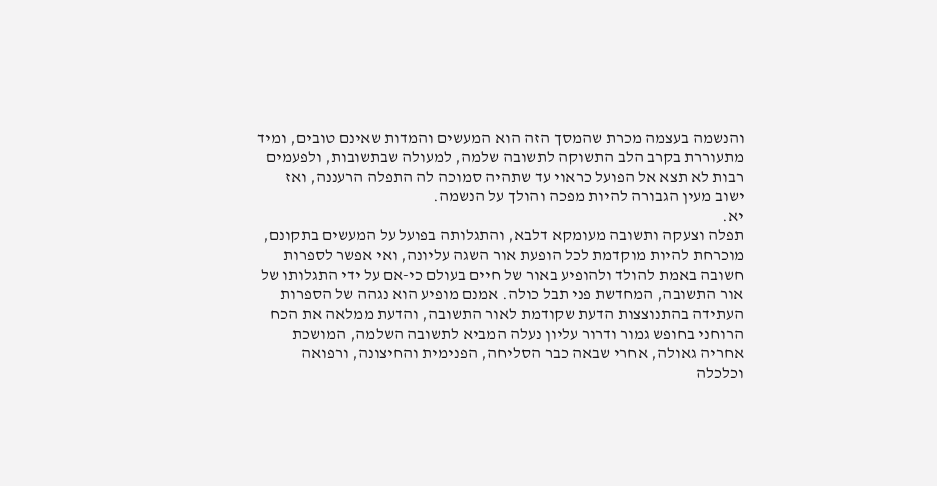והנשמה בעצמה מכרת שהמסך הזה הוא המעשים והמדות שאינם טובים, ומיד מתעוררת בקרב הלב התשוקה לתשובה שלמה, למעולה שבתשובות, ולפעמים רבות לא תצא אל הפועל כראוי עד שתהיה סמוכה לה התפלה הרעננה, ואז ישוב מעין הגבורה להיות מפכה והולך על הנשמה.
יא.
תפלה וצעקה ותשובה מעומקא דלבא, והתגלותה בפועל על המעשים בתקונם, מוכרחת להיות מוקדמת לכל הופעת אור השגה עליונה, ואי אפשר לספרות חשובה באמת להולד ולהופיע באור של חיים בעולם כי-אם על ידי התגלותו של אור התשובה, המחדשת פני תבל כולה. אמנם מופיע הוא נגהה של הספרות העתידה בהתנוצצות הדעת שקודמת לאור התשובה, והדעת ממלאה את הכח הרוחני בחופש גמור ודרור עליון נעלה המביא לתשובה השלמה, המושכת אחריה גאולה, אחרי שבאה כבר הסליחה, הפנימית והחיצונה, ורפואה וכלכלה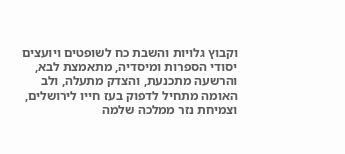וקבוץ גלויות והשבת כח לשופטים ויועצים יסודי הספרות ומיסדיה, מתאמצת לבא, והרשעה מתכנעת, והצדק מתעלה, ולב האומה מתחיל לדפוק בעז חייו לירושלים, וצמיחת נזר ממלכה שלמה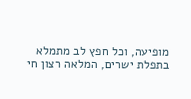מופיעה, וכל חפץ לב מתמלא בתפלת ישרים, המלאה רצון חי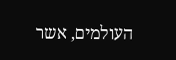העולמים, אשר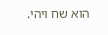הוא שח ויהי.